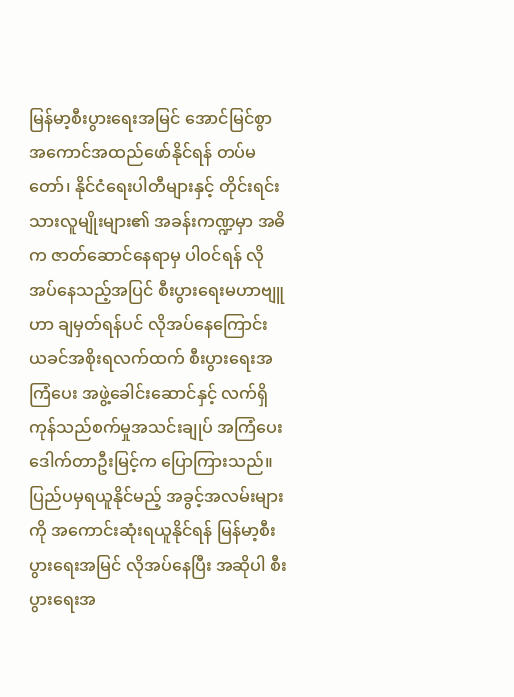မြန်မာ့စီးပွားရေးအမြင် အောင်မြင်စွာ အကောင်အထည်ဖော်နိုင်ရန် တပ်မတော်၊ နိုင်ငံရေးပါတီများနှင့် တိုင်းရင်းသားလူမျိုးများ၏ အခန်းကဏ္ဍမှာ အဓိက ဇာတ်ဆောင်နေရာမှ ပါဝင်ရန် လိုအပ်နေသည့်အပြင် စီးပွားရေးမဟာဗျူဟာ ချမှတ်ရန်ပင် လိုအပ်နေကြောင်း ယခင်အစိုးရလက်ထက် စီးပွားရေးအကြံပေး အဖွဲ့ခေါင်းဆောင်နှင့် လက်ရှိကုန်သည်စက်မှုအသင်းချုပ် အကြံပေး ဒေါက်တာဦးမြင့်က ပြောကြားသည်။
ပြည်ပမှရယူနိုင်မည့် အခွင့်အလမ်းများကို အကောင်းဆုံးရယူနိုင်ရန် မြန်မာ့စီးပွားရေးအမြင် လိုအပ်နေပြီး အဆိုပါ စီးပွားရေးအ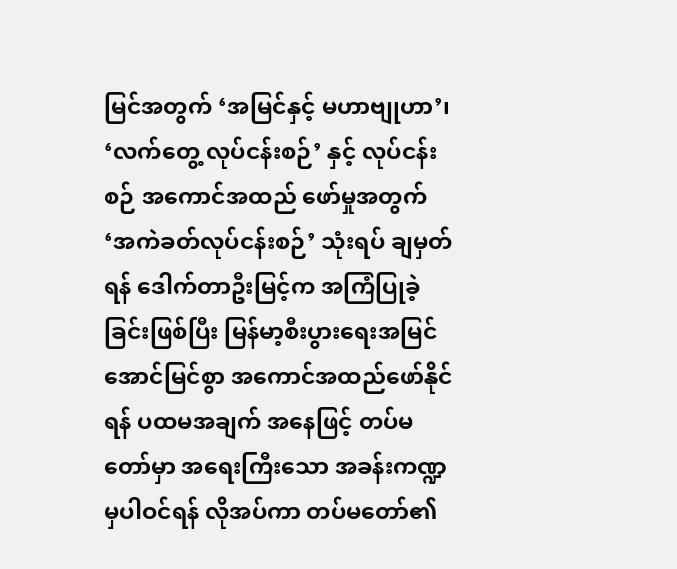မြင်အတွက် ‘အမြင်နှင့် မဟာဗျုဟာ’၊ ‘လက်တွေ့ လုပ်ငန်းစဉ်’ နှင့် လုပ်ငန်းစဉ် အကောင်အထည် ဖော်မှုအတွက် ‘အကဲခတ်လုပ်ငန်းစဉ်’ သုံးရပ် ချမှတ်ရန် ဒေါက်တာဦးမြင့်က အကြံပြုခဲ့ခြင်းဖြစ်ပြီး မြန်မာ့စီးပွားရေးအမြင် အောင်မြင်စွာ အကောင်အထည်ဖော်နိုင်ရန် ပထမအချက် အနေဖြင့် တပ်မတော်မှာ အရေးကြီးသော အခန်းကဏ္ဍမှပါဝင်ရန် လိုအပ်ကာ တပ်မတော်၏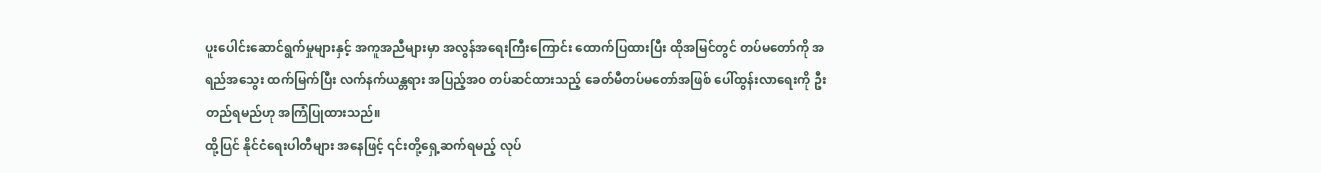ပူးပေါင်းဆောင်ရွက်မှုများနှင့် အကူအညီများမှာ အလွန်အရေးကြီးကြောင်း ထောက်ပြထားပြီး ထိုအမြင်တွင် တပ်မတော်ကို အရည်အသွေး ထက်မြက်ပြီး လက်နက်ယန္တရား အပြည့်အ၀ တပ်ဆင်ထားသည့် ခေတ်မီတပ်မတော်အဖြစ် ပေါ်ထွန်းလာရေးကို ဦးတည်ရမည်ဟု အကြံပြုထားသည်။
ထို့ပြင် နိုင်ငံရေးပါတီများ အနေဖြင့် ၎င်းတို့ရှေ့ဆက်ရမည့် လုပ်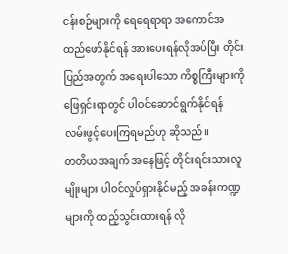ငန်းစဉ်များကို ရေရေရာရာ အကောင်အထည်ဖော်နိုင်ရန် အားပေးရန်လိုအပ်ပြီး တိုင်းပြည်အတွက် အရေးပါသော ကိစ္စကြီးများကို ဖြေရှင်းရာတွင် ပါဝင်ဆောင်ရွက်နိုင်ရန် လမ်းဖွင့်ပေးကြရမည်ဟု ဆိုသည်။
တတိယအချက် အနေဖြင့် တိုင်းရင်းသားလူမျိုးများ ပါဝင်လှုပ်ရှားနိုင်မည့် အခန်းကဏ္ဍများကို ထည့်သွင်းထားရန် လို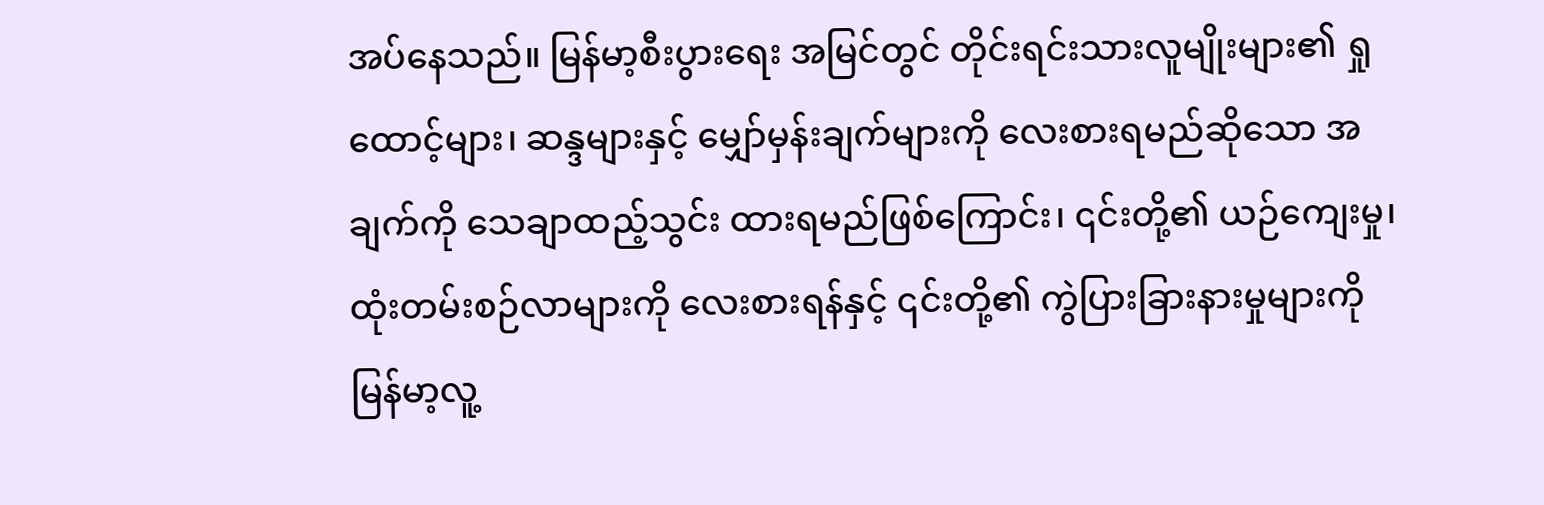အပ်နေသည်။ မြန်မာ့စီးပွားရေး အမြင်တွင် တိုင်းရင်းသားလူမျိုးများ၏ ရှုထောင့်များ၊ ဆန္ဒများနှင့် မျှော်မှန်းချက်များကို လေးစားရမည်ဆိုသော အချက်ကို သေချာထည့်သွင်း ထားရမည်ဖြစ်ကြောင်း၊ ၎င်းတို့၏ ယဉ်ကျေးမှု၊ ထုံးတမ်းစဉ်လာများကို လေးစားရန်နှင့် ၎င်းတို့၏ ကွဲပြားခြားနားမှုများကို မြန်မာ့လူ့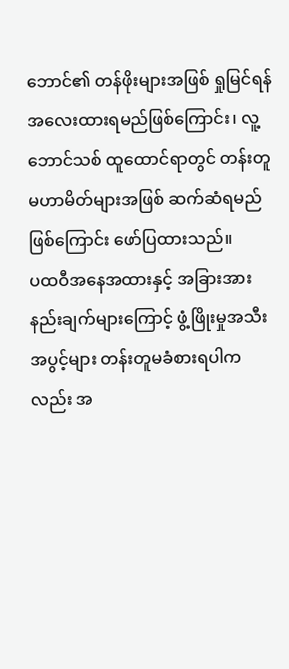ဘောင်၏ တန်ဖိုးများအဖြစ် ရှုမြင်ရန် အလေးထားရမည်ဖြစ်ကြောင်း၊ လူ့ဘောင်သစ် ထူထောင်ရာတွင် တန်းတူမဟာမိတ်များအဖြစ် ဆက်ဆံရမည်ဖြစ်ကြောင်း ဖော်ပြထားသည်။
ပထဝီအနေအထားနှင့် အခြားအားနည်းချက်များကြောင့် ဖွံ့ဖြိုးမှုအသီးအပွင့်များ တန်းတူမခံစားရပါကလည်း အ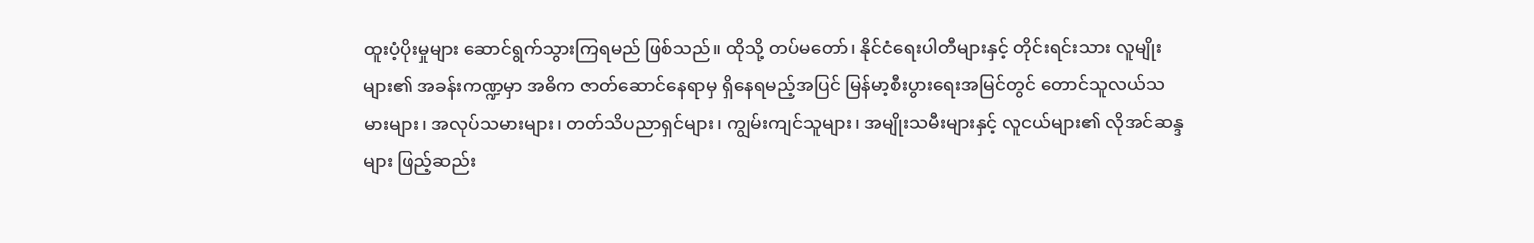ထူးပံ့ပိုးမှုများ ဆောင်ရွက်သွားကြရမည် ဖြစ်သည်။ ထိုသို့ တပ်မတော်၊ နိုင်ငံရေးပါတီများနှင့် တိုင်းရင်းသား လူမျိုးများ၏ အခန်းကဏ္ဍမှာ အဓိက ဇာတ်ဆောင်နေရာမှ ရှိနေရမည့်အပြင် မြန်မာ့စီးပွားရေးအမြင်တွင် တောင်သူလယ်သမားများ၊ အလုပ်သမားများ၊ တတ်သိပညာရှင်များ၊ ကျွမ်းကျင်သူများ၊ အမျိုးသမီးများနှင့် လူငယ်များ၏ လိုအင်ဆန္ဒများ ဖြည့်ဆည်း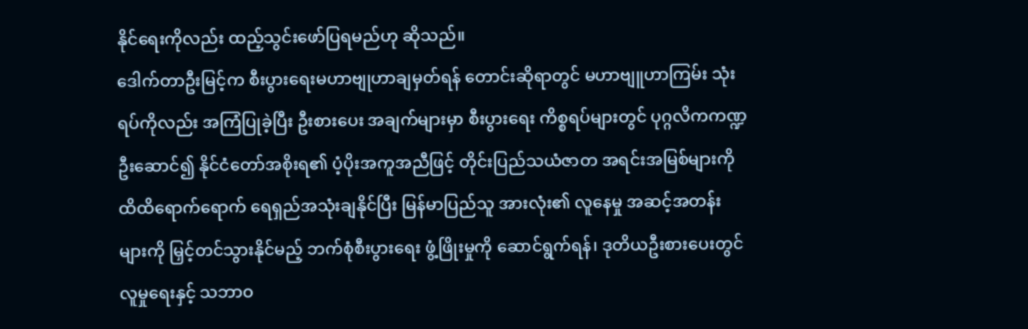နိုင်ရေးကိုလည်း ထည့်သွင်းဖော်ပြရမည်ဟု ဆိုသည်။
ဒေါက်တာဦးမြင့်က စီးပွားရေးမဟာဗျုဟာချမှတ်ရန် တောင်းဆိုရာတွင် မဟာဗျူဟာကြမ်း သုံးရပ်ကိုလည်း အကြံပြုခဲ့ပြီး ဦးစားပေး အချက်များမှာ စီးပွားရေး ကိစ္စရပ်များတွင် ပုဂ္ဂလိကကဏ္ဍ ဦးဆောင်၍ နိုင်ငံတော်အစိုးရ၏ ပံ့ပိုးအကူအညီဖြင့် တိုင်းပြည်သယံဇာတ အရင်းအမြစ်များကို ထိထိရောက်ရောက် ရေရှည်အသုံးချနိုင်ပြီး မြန်မာပြည်သူ အားလုံး၏ လူနေမှု အဆင့်အတန်းများကို မြှင့်တင်သွားနိုင်မည့် ဘက်စုံစီးပွားရေး ဖွံ့ဖြိုးမှုကို ဆောင်ရွက်ရန်၊ ဒုတိယဦးစားပေးတွင် လူမှုရေးနှင့် သဘာဝ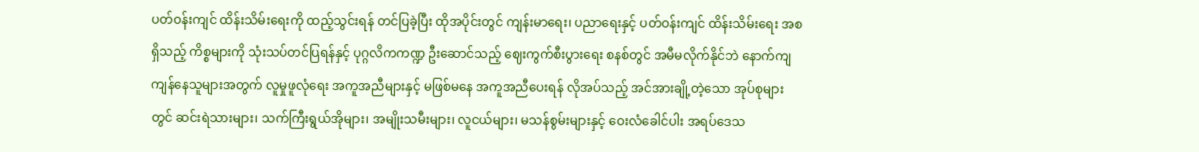ပတ်ဝန်းကျင် ထိန်းသိမ်းရေးကို ထည့်သွင်းရန် တင်ပြခဲ့ပြီး ထိုအပိုင်းတွင် ကျန်းမာရေး၊ ပညာရေးနှင့် ပတ်ဝန်းကျင် ထိန်းသိမ်းရေး အစရှိသည့် ကိစ္စများကို သုံးသပ်တင်ပြရန်နှင့် ပုဂ္ဂလိကကဏ္ဍ ဦးဆောင်သည့် ဈေးကွက်စီးပွားရေး စနစ်တွင် အမီမလိုက်နိုင်ဘဲ နောက်ကျကျန်နေသူများအတွက် လူမှုဖူလုံရေး အကူအညီများနှင့် မဖြစ်မနေ အကူအညီပေးရန် လိုအပ်သည့် အင်အားချို့တဲ့သော အုပ်စုများတွင် ဆင်းရဲသားများ၊ သက်ကြီးရွယ်အိုများ၊ အမျိုးသမီးများ၊ လူငယ်များ၊ မသန်စွမ်းများနှင့် ဝေးလံခေါင်ပါး အရပ်ဒေသ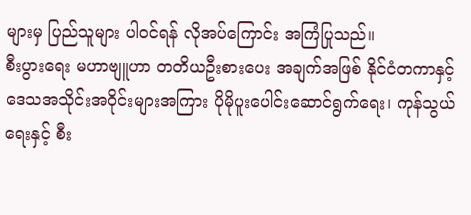များမှ ပြည်သူများ ပါဝင်ရန် လိုအပ်ကြောင်း အကြံပြုသည်။
စီးပွားရေး မဟာဗျူဟာ တတိယဦးစားပေး အချက်အဖြစ် နိုင်ငံတကာနှင့် ဒေသအသိုင်းအဝိုင်းများအကြား ပိုမိုပူးပေါင်းဆောင်ရွက်ရေး၊ ကုန်သွယ်ရေးနှင့် စီး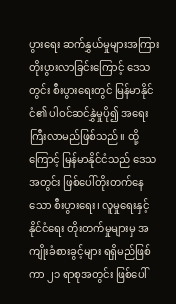ပွားရေး ဆက်နွှယ်မှုများအကြား တိုးပွားလာခြင်းကြောင့် ဒေသတွင်း စီးပွားရေးတွင် မြန်မာနိုင်ငံ၏ ပါဝင်ဆင်နွှဲမှုပို၍ အရေးကြီးလာမည်ဖြစ်သည်။ ထို့ကြောင့် မြန်မာနိုင်ငံသည် ဒေသအတွင်း ဖြစ်ပေါ်တိုးတက်နေသော စီးပွားရေး၊ လူမှုရေးနှင့် နိုင်ငံရေး တိုးတက်မှုများမှ အကျိုးခံစားခွင့်များ ရရှိမည်ဖြစ်ကာ ၂၁ ရာစုအတွင်း ဖြစ်ပေါ်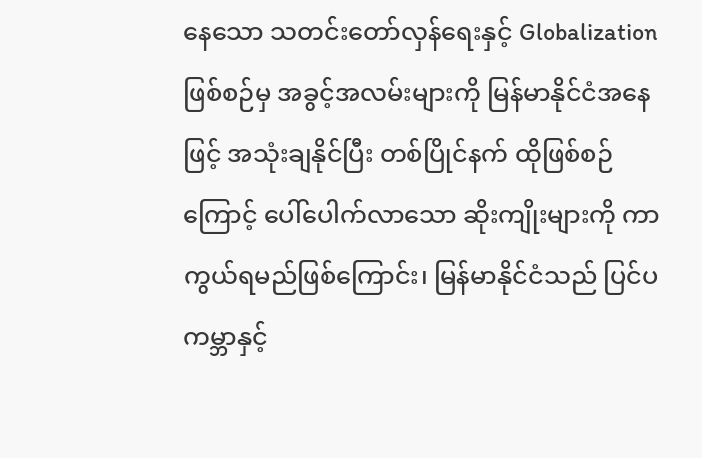နေသော သတင်းတော်လှန်ရေးနှင့် Globalization ဖြစ်စဉ်မှ အခွင့်အလမ်းများကို မြန်မာနိုင်ငံအနေဖြင့် အသုံးချနိုင်ပြီး တစ်ပြိုင်နက် ထိုဖြစ်စဉ်ကြောင့် ပေါ်ပေါက်လာသော ဆိုးကျိုးများကို ကာကွယ်ရမည်ဖြစ်ကြောင်း၊ မြန်မာနိုင်ငံသည် ပြင်ပကမ္ဘာနှင့်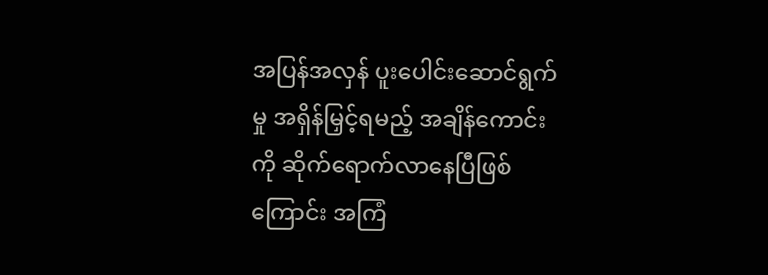အပြန်အလှန် ပူးပေါင်းဆောင်ရွက်မှု အရှိန်မြှင့်ရမည့် အချိန်ကောင်းကို ဆိုက်ရောက်လာနေပြီဖြစ်ကြောင်း အကြံ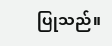ပြုသည်။